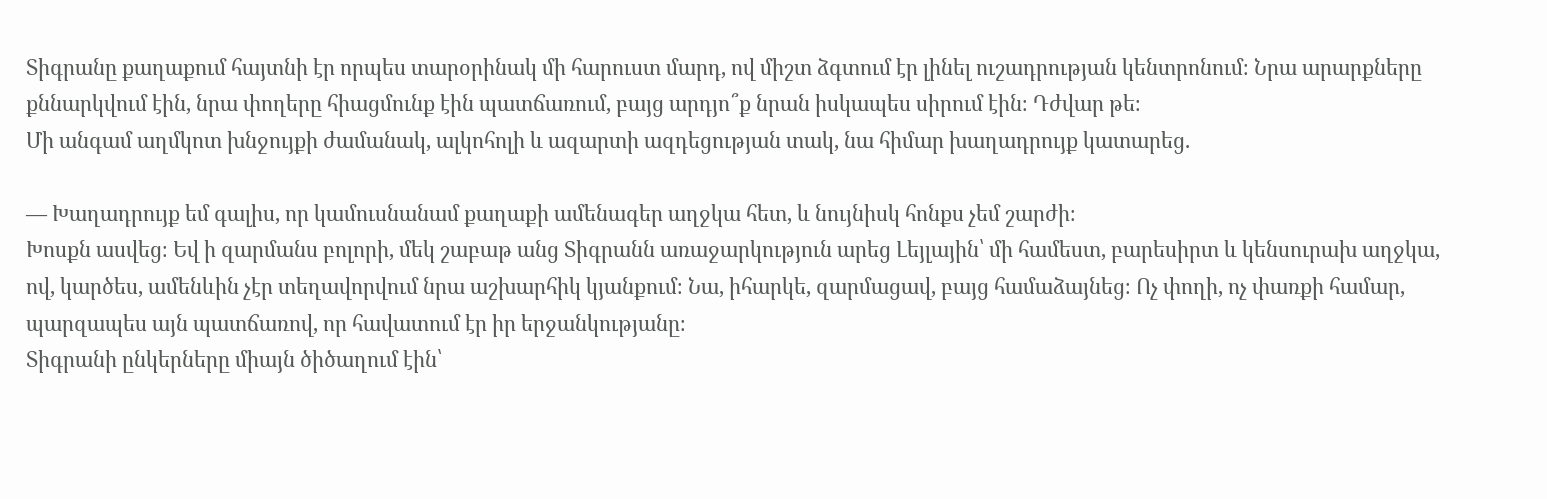Տիգրանը քաղաքում հայտնի էր որպես տարօրինակ մի հարուստ մարդ, ով միշտ ձգտում էր լինել ուշադրության կենտրոնում։ Նրա արարքները քննարկվում էին, նրա փողերը հիացմունք էին պատճառում, բայց արդյո՞ք նրան իսկապես սիրում էին։ Դժվար թե։
Մի անգամ աղմկոտ խնջույքի ժամանակ, ալկոհոլի և ազարտի ազդեցության տակ, նա հիմար խաղադրույք կատարեց.

— Խաղադրույք եմ գալիս, որ կամուսնանամ քաղաքի ամենագեր աղջկա հետ, և նույնիսկ հոնքս չեմ շարժի։
Խոսքն ասվեց։ Եվ ի զարմանս բոլորի, մեկ շաբաթ անց Տիգրանն առաջարկություն արեց Լեյլային՝ մի համեստ, բարեսիրտ և կենսուրախ աղջկա, ով, կարծես, ամենևին չէր տեղավորվում նրա աշխարհիկ կյանքում։ Նա, իհարկե, զարմացավ, բայց համաձայնեց։ Ոչ փողի, ոչ փառքի համար, պարզապես այն պատճառով, որ հավատում էր իր երջանկությանը։
Տիգրանի ընկերները միայն ծիծաղում էին՝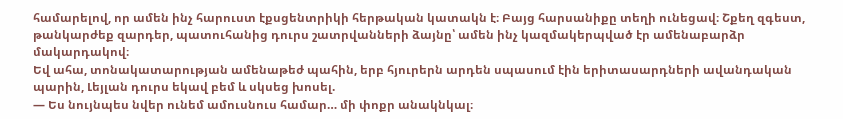համարելով, որ ամեն ինչ հարուստ էքսցենտրիկի հերթական կատակն է։ Բայց հարսանիքը տեղի ունեցավ։ Շքեղ զգեստ, թանկարժեք զարդեր, պատուհանից դուրս շատրվանների ձայնը՝ ամեն ինչ կազմակերպված էր ամենաբարձր մակարդակով։
Եվ ահա, տոնակատարության ամենաթեժ պահին, երբ հյուրերն արդեն սպասում էին երիտասարդների ավանդական պարին, Լեյլան դուրս եկավ բեմ և սկսեց խոսել.
— Ես նույնպես նվեր ունեմ ամուսնուս համար… մի փոքր անակնկալ։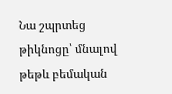Նա շպրտեց թիկնոցը՝ մնալով թեթև բեմական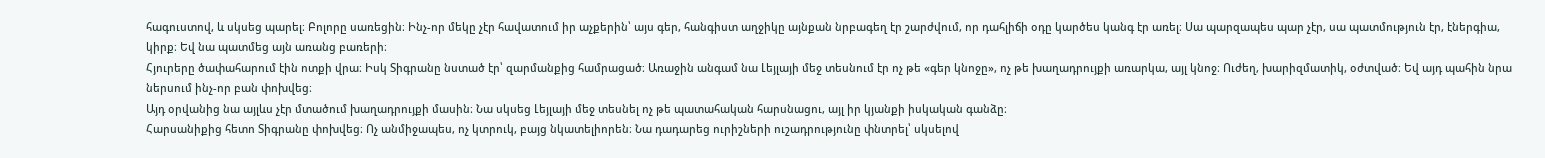հագուստով, և սկսեց պարել։ Բոլորը սառեցին։ Ինչ-որ մեկը չէր հավատում իր աչքերին՝ այս գեր, հանգիստ աղջիկը այնքան նրբագեղ էր շարժվում, որ դահլիճի օդը կարծես կանգ էր առել։ Սա պարզապես պար չէր, սա պատմություն էր, էներգիա, կիրք։ Եվ նա պատմեց այն առանց բառերի։
Հյուրերը ծափահարում էին ոտքի վրա։ Իսկ Տիգրանը նստած էր՝ զարմանքից համրացած։ Առաջին անգամ նա Լեյլայի մեջ տեսնում էր ոչ թե «գեր կնոջը», ոչ թե խաղադրույքի առարկա, այլ կնոջ։ Ուժեղ, խարիզմատիկ, օժտված։ Եվ այդ պահին նրա ներսում ինչ-որ բան փոխվեց։
Այդ օրվանից նա այլևս չէր մտածում խաղադրույքի մասին։ Նա սկսեց Լեյլայի մեջ տեսնել ոչ թե պատահական հարսնացու, այլ իր կյանքի իսկական գանձը։
Հարսանիքից հետո Տիգրանը փոխվեց։ Ոչ անմիջապես, ոչ կտրուկ, բայց նկատելիորեն։ Նա դադարեց ուրիշների ուշադրությունը փնտրել՝ սկսելով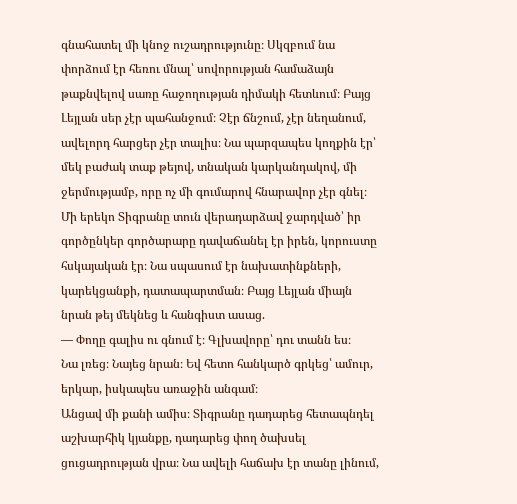գնահատել մի կնոջ ուշադրությունը։ Սկզբում նա փորձում էր հեռու մնալ՝ սովորության համաձայն թաքնվելով սառը հաջողության դիմակի հետևում։ Բայց Լեյլան սեր չէր պահանջում։ Չէր ճնշում, չէր նեղանում, ավելորդ հարցեր չէր տալիս։ Նա պարզապես կողքին էր՝ մեկ բաժակ տաք թեյով, տնական կարկանդակով, մի ջերմությամբ, որը ոչ մի գումարով հնարավոր չէր գնել։
Մի երեկո Տիգրանը տուն վերադարձավ ջարդված՝ իր գործընկեր գործարարը դավաճանել էր իրեն, կորուստը հսկայական էր։ Նա սպասում էր նախատինքների, կարեկցանքի, դատապարտման։ Բայց Լեյլան միայն նրան թեյ մեկնեց և հանգիստ ասաց.
— Փողը գալիս ու գնում է։ Գլխավորը՝ դու տանն ես։
Նա լռեց։ Նայեց նրան։ Եվ հետո հանկարծ գրկեց՝ ամուր, երկար, իսկապես առաջին անգամ։
Անցավ մի քանի ամիս։ Տիգրանը դադարեց հետապնդել աշխարհիկ կյանքը, դադարեց փող ծախսել ցուցադրության վրա։ Նա ավելի հաճախ էր տանը լինում,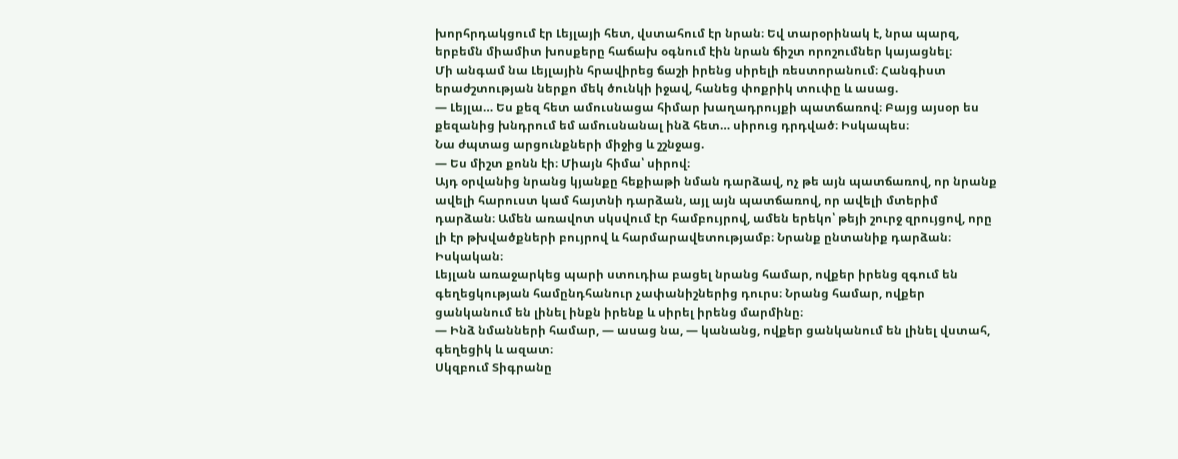խորհրդակցում էր Լեյլայի հետ, վստահում էր նրան։ Եվ տարօրինակ է, նրա պարզ, երբեմն միամիտ խոսքերը հաճախ օգնում էին նրան ճիշտ որոշումներ կայացնել։
Մի անգամ նա Լեյլային հրավիրեց ճաշի իրենց սիրելի ռեստորանում։ Հանգիստ երաժշտության ներքո մեկ ծունկի իջավ, հանեց փոքրիկ տուփը և ասաց.
— Լեյլա… Ես քեզ հետ ամուսնացա հիմար խաղադրույքի պատճառով։ Բայց այսօր ես քեզանից խնդրում եմ ամուսնանալ ինձ հետ… սիրուց դրդված։ Իսկապես։
Նա ժպտաց արցունքների միջից և շշնջաց.
— Ես միշտ քոնն էի։ Միայն հիմա՝ սիրով։
Այդ օրվանից նրանց կյանքը հեքիաթի նման դարձավ, ոչ թե այն պատճառով, որ նրանք ավելի հարուստ կամ հայտնի դարձան, այլ այն պատճառով, որ ավելի մտերիմ դարձան։ Ամեն առավոտ սկսվում էր համբույրով, ամեն երեկո՝ թեյի շուրջ զրույցով, որը լի էր թխվածքների բույրով և հարմարավետությամբ։ Նրանք ընտանիք դարձան։ Իսկական։
Լեյլան առաջարկեց պարի ստուդիա բացել նրանց համար, ովքեր իրենց զգում են գեղեցկության համընդհանուր չափանիշներից դուրս։ Նրանց համար, ովքեր ցանկանում են լինել ինքն իրենք և սիրել իրենց մարմինը։
— Ինձ նմանների համար, — ասաց նա, — կանանց, ովքեր ցանկանում են լինել վստահ, գեղեցիկ և ազատ։
Սկզբում Տիգրանը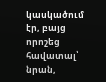կասկածում էր, բայց որոշեց հավատալ՝ նրան,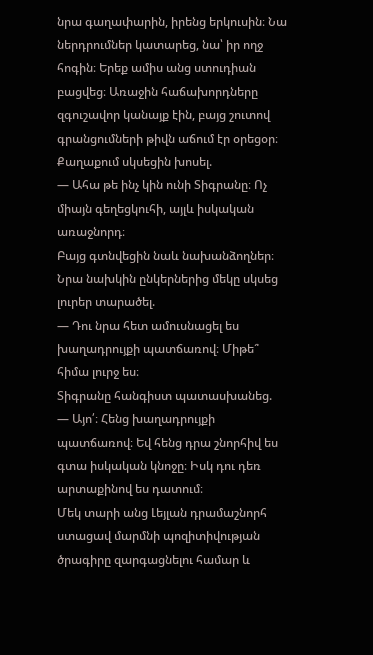նրա գաղափարին, իրենց երկուսին։ Նա ներդրումներ կատարեց, նա՝ իր ողջ հոգին։ Երեք ամիս անց ստուդիան բացվեց։ Առաջին հաճախորդները զգուշավոր կանայք էին, բայց շուտով գրանցումների թիվն աճում էր օրեցօր։ Քաղաքում սկսեցին խոսել.
— Ահա թե ինչ կին ունի Տիգրանը։ Ոչ միայն գեղեցկուհի, այլև իսկական առաջնորդ։
Բայց գտնվեցին նաև նախանձողներ։ Նրա նախկին ընկերներից մեկը սկսեց լուրեր տարածել.
— Դու նրա հետ ամուսնացել ես խաղադրույքի պատճառով։ Միթե՞ հիմա լուրջ ես։
Տիգրանը հանգիստ պատասխանեց.
— Այո՛։ Հենց խաղադրույքի պատճառով։ Եվ հենց դրա շնորհիվ ես գտա իսկական կնոջը։ Իսկ դու դեռ արտաքինով ես դատում։
Մեկ տարի անց Լեյլան դրամաշնորհ ստացավ մարմնի պոզիտիվության ծրագիրը զարգացնելու համար և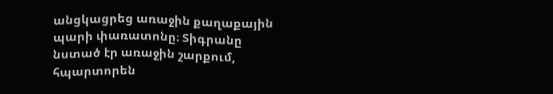անցկացրեց առաջին քաղաքային պարի փառատոնը։ Տիգրանը նստած էր առաջին շարքում, հպարտորեն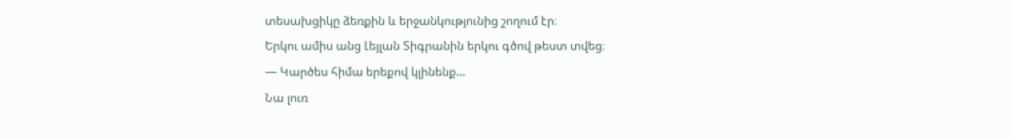տեսախցիկը ձեռքին և երջանկությունից շողում էր։
Երկու ամիս անց Լեյլան Տիգրանին երկու գծով թեստ տվեց։
— Կարծես հիմա երեքով կլինենք…
Նա լուռ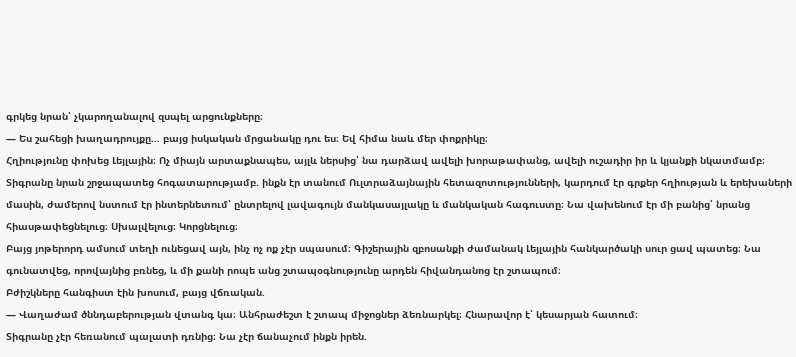գրկեց նրան՝ չկարողանալով զսպել արցունքները։
— Ես շահեցի խաղադրույքը… բայց իսկական մրցանակը դու ես։ Եվ հիմա նաև մեր փոքրիկը։
Հղիությունը փոխեց Լեյլային։ Ոչ միայն արտաքնապես, այլև ներսից՝ նա դարձավ ավելի խորաթափանց, ավելի ուշադիր իր և կյանքի նկատմամբ։ Տիգրանը նրան շրջապատեց հոգատարությամբ. ինքն էր տանում Ուլտրաձայնային հետազոտությունների, կարդում էր գրքեր հղիության և երեխաների մասին, ժամերով նստում էր ինտերնետում՝ ընտրելով լավագույն մանկասայլակը և մանկական հագուստը։ Նա վախենում էր մի բանից՝ նրանց հիասթափեցնելուց։ Սխալվելուց։ Կորցնելուց։
Բայց յոթերորդ ամսում տեղի ունեցավ այն, ինչ ոչ ոք չէր սպասում։ Գիշերային զբոսանքի ժամանակ Լեյլային հանկարծակի սուր ցավ պատեց։ Նա գունատվեց, որովայնից բռնեց, և մի քանի րոպե անց շտապօգնությունը արդեն հիվանդանոց էր շտապում։
Բժիշկները հանգիստ էին խոսում, բայց վճռական.
— Վաղաժամ ծննդաբերության վտանգ կա։ Անհրաժեշտ է շտապ միջոցներ ձեռնարկել։ Հնարավոր է՝ կեսարյան հատում։
Տիգրանը չէր հեռանում պալատի դռնից։ Նա չէր ճանաչում ինքն իրեն.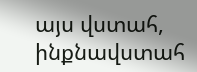այս վստահ, ինքնավստահ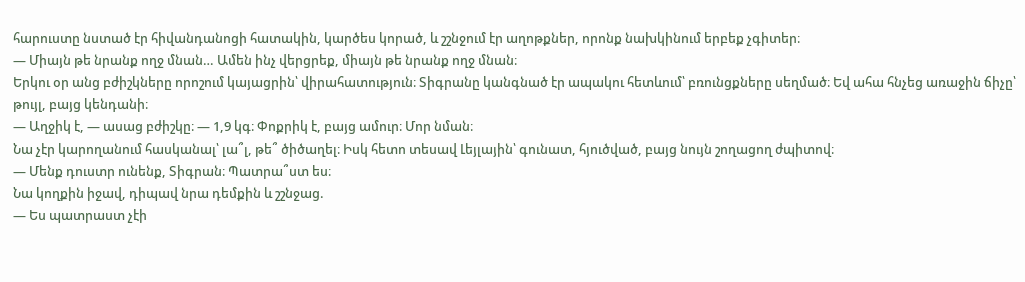հարուստը նստած էր հիվանդանոցի հատակին, կարծես կորած, և շշնջում էր աղոթքներ, որոնք նախկինում երբեք չգիտեր։
— Միայն թե նրանք ողջ մնան… Ամեն ինչ վերցրեք, միայն թե նրանք ողջ մնան։
Երկու օր անց բժիշկները որոշում կայացրին՝ վիրահատություն։ Տիգրանը կանգնած էր ապակու հետևում՝ բռունցքները սեղմած։ Եվ ահա հնչեց առաջին ճիչը՝ թույլ, բայց կենդանի։
— Աղջիկ է, — ասաց բժիշկը։ — 1,9 կգ։ Փոքրիկ է, բայց ամուր։ Մոր նման։
Նա չէր կարողանում հասկանալ՝ լա՞լ, թե՞ ծիծաղել։ Իսկ հետո տեսավ Լեյլային՝ գունատ, հյուծված, բայց նույն շողացող ժպիտով։
— Մենք դուստր ունենք, Տիգրան։ Պատրա՞ստ ես։
Նա կողքին իջավ, դիպավ նրա դեմքին և շշնջաց.
— Ես պատրաստ չէի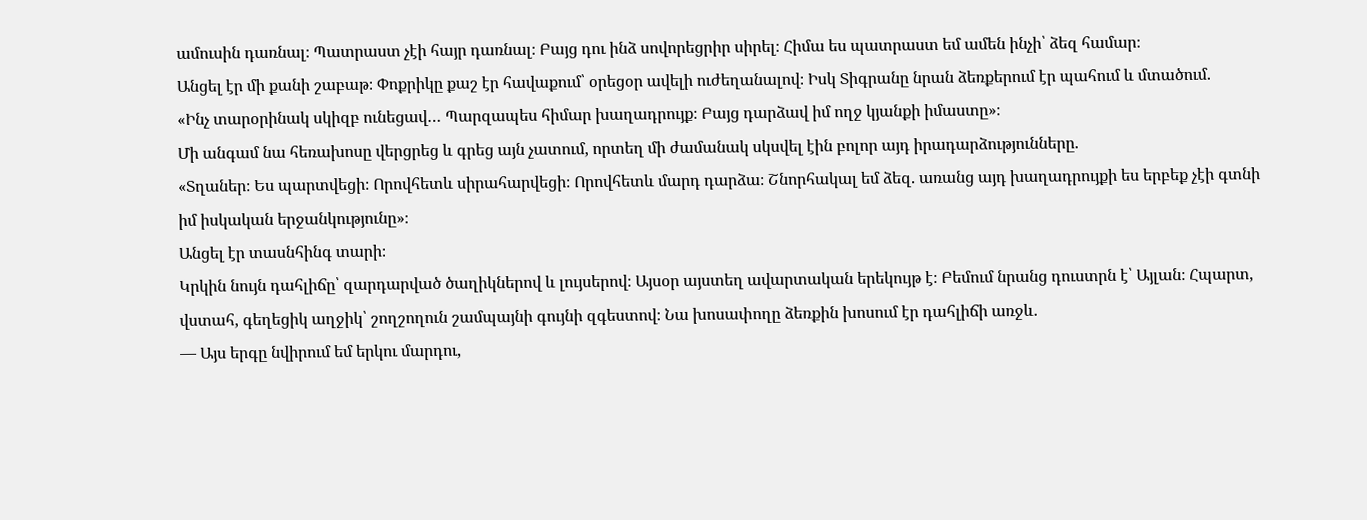ամուսին դառնալ։ Պատրաստ չէի հայր դառնալ։ Բայց դու ինձ սովորեցրիր սիրել։ Հիմա ես պատրաստ եմ ամեն ինչի՝ ձեզ համար։
Անցել էր մի քանի շաբաթ։ Փոքրիկը քաշ էր հավաքում՝ օրեցօր ավելի ուժեղանալով։ Իսկ Տիգրանը նրան ձեռքերում էր պահում և մտածում.
«Ինչ տարօրինակ սկիզբ ունեցավ… Պարզապես հիմար խաղադրույք։ Բայց դարձավ իմ ողջ կյանքի իմաստը»։
Մի անգամ նա հեռախոսը վերցրեց և գրեց այն չատում, որտեղ մի ժամանակ սկսվել էին բոլոր այդ իրադարձությունները.
«Տղաներ։ Ես պարտվեցի։ Որովհետև սիրահարվեցի։ Որովհետև մարդ դարձա։ Շնորհակալ եմ ձեզ. առանց այդ խաղադրույքի ես երբեք չէի գտնի իմ իսկական երջանկությունը»։
Անցել էր տասնհինգ տարի։
Կրկին նույն դահլիճը՝ զարդարված ծաղիկներով և լույսերով։ Այսօր այստեղ ավարտական երեկույթ է։ Բեմում նրանց դուստրն է՝ Այլան։ Հպարտ, վստահ, գեղեցիկ աղջիկ՝ շողշողուն շամպայնի գույնի զգեստով։ Նա խոսափողը ձեռքին խոսում էր դահլիճի առջև.
— Այս երգը նվիրում եմ երկու մարդու,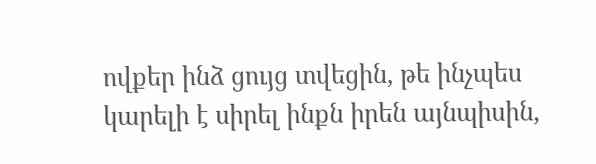ովքեր ինձ ցույց տվեցին, թե ինչպես կարելի է սիրել ինքն իրեն այնպիսին,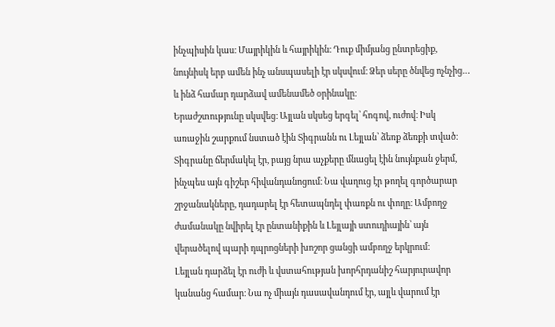ինչպիսին կաս։ Մայրիկին և հայրիկին։ Դուք միմյանց ընտրեցիք, նույնիսկ երբ ամեն ինչ անսպասելի էր սկսվում։ Ձեր սերը ծնվեց ոչնչից… և ինձ համար դարձավ ամենամեծ օրինակը։
Երաժշտությունը սկսվեց։ Այլան սկսեց երգել՝ հոգով, ուժով։ Իսկ առաջին շարքում նստած էին Տիգրանն ու Լեյլան՝ ձեռք ձեռքի տված։
Տիգրանը ճերմակել էր, բայց նրա աչքերը մնացել էին նույնքան ջերմ, ինչպես այն գիշեր հիվանդանոցում։ Նա վաղուց էր թողել գործարար շրջանակները, դադարել էր հետապնդել փառքն ու փողը։ Ամբողջ ժամանակը նվիրել էր ընտանիքին և Լեյլայի ստուդիային՝ այն վերածելով պարի դպրոցների խոշոր ցանցի ամբողջ երկրում։
Լեյլան դարձել էր ուժի և վստահության խորհրդանիշ հարյուրավոր կանանց համար։ Նա ոչ միայն դասավանդում էր, այլև վարում էր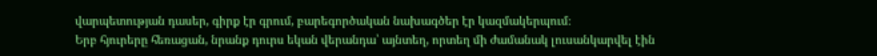վարպետության դասեր, գիրք էր գրում, բարեգործական նախագծեր էր կազմակերպում։
Երբ հյուրերը հեռացան, նրանք դուրս եկան վերանդա՝ այնտեղ, որտեղ մի ժամանակ լուսանկարվել էին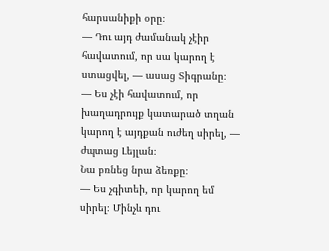հարսանիքի օրը։
— Դու այդ ժամանակ չէիր հավատում, որ սա կարող է ստացվել, — ասաց Տիգրանը։
— Ես չէի հավատում, որ խաղադրույք կատարած տղան կարող է այդքան ուժեղ սիրել, — ժպտաց Լեյլան։
Նա բռնեց նրա ձեռքը։
— Ես չգիտեի, որ կարող եմ սիրել։ Մինչև դու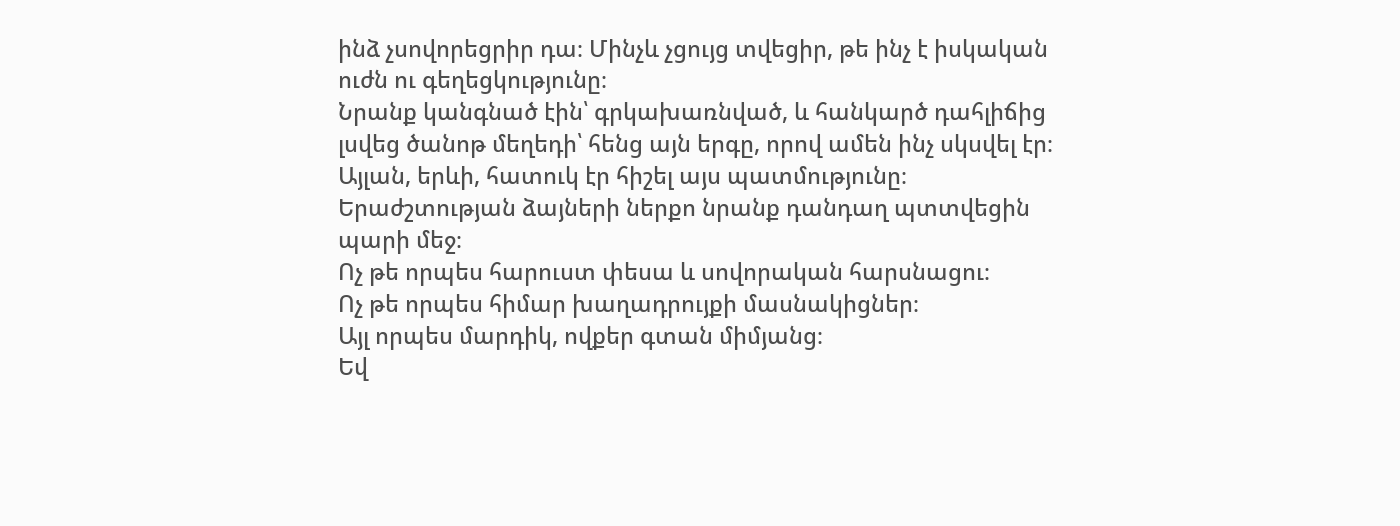ինձ չսովորեցրիր դա։ Մինչև չցույց տվեցիր, թե ինչ է իսկական ուժն ու գեղեցկությունը։
Նրանք կանգնած էին՝ գրկախառնված, և հանկարծ դահլիճից լսվեց ծանոթ մեղեդի՝ հենց այն երգը, որով ամեն ինչ սկսվել էր։ Այլան, երևի, հատուկ էր հիշել այս պատմությունը։
Երաժշտության ձայների ներքո նրանք դանդաղ պտտվեցին պարի մեջ։
Ոչ թե որպես հարուստ փեսա և սովորական հարսնացու։
Ոչ թե որպես հիմար խաղադրույքի մասնակիցներ։
Այլ որպես մարդիկ, ովքեր գտան միմյանց։
Եվ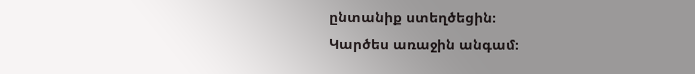ընտանիք ստեղծեցին։
Կարծես առաջին անգամ։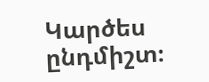Կարծես ընդմիշտ։